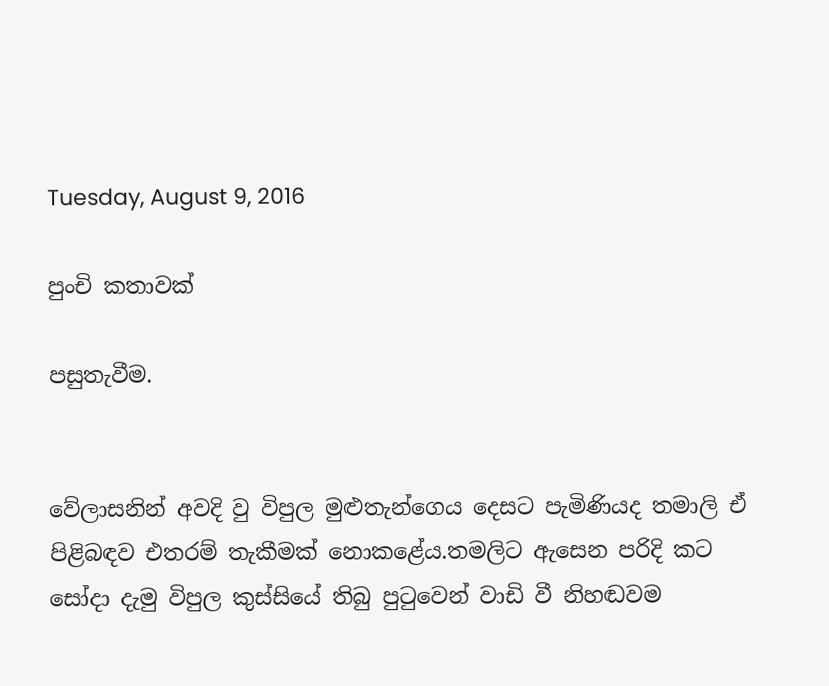Tuesday, August 9, 2016

පුංචි කතාවක්

පසුතැවීම.


වේලාසනින් අවදි වු විපුල මුළුතැන්ගෙය දෙසට පැමිණියද තමාලි ඒ පිළිබඳව එතරම් තැකීමක් නොකළේය.තමලිට ඇසෙන පරිදි කට සෝදා දැමු විපුල කුස්සියේ තිබු පුටුවෙන් වාඩි වී නිහඬවම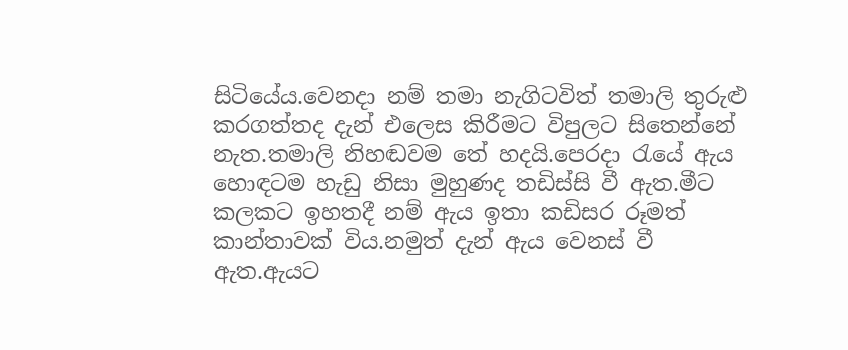සිටියේය.වෙනදා නම් තමා නැගිටවිත් තමාලි තුරුළු කරගත්තද දැන් එලෙස කිරීමට විපුලට සිතෙන්නේ නැත.තමාලි නිහඬවම තේ හදයි.පෙරදා රැයේ ඇය හොඳටම හැඩු නිසා මුහුණද තඩිස්සි වී ඇත.මීට කලකට ඉහතදී නම් ඇය ඉතා කඩිසර රූමත් කාන්තාවක් විය.නමුත් දැන් ඇය වෙනස් වී ඇත.ඇයට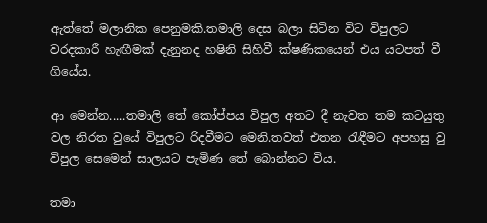ඇත්තේ මලානික පෙනුමකි.තමාලි දෙස බලා සිටින විට විපුලට වරදකාරී හැඟීමක් දැනුනද හෂිනි සිහිවී ක්ෂණිකයෙන් එය යටපත් වී ගියේය.

ආ මෙන්න.....තමාලි තේ කෝප්පය විපුල අතට දී නැවත තම කටයුතු වල නිරත වුයේ විපුලට රිදවීමට මෙනි.තවත් එතන රැඳීමට අපහසු වු විපුල සෙමෙන් සාලයට පැමිණ තේ බොන්නට විය.

තමා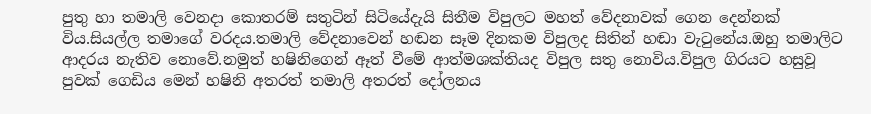පුතු හා තමාලි වෙනදා කොතරම් සතුටින් සිටියේදැයි සිතීම විපුලට මහත් වේදනාවක් ගෙන දෙන්නක් විය.සියල්ල තමාගේ වරදය.තමාලි වේදනාවෙන් හඬන සෑම දිනකම විපුලද සිතින් හඬා වැටුනේය.ඔහු තමාලිට ආදරය නැතිව නොවේ.නමුත් හෂිනිගෙන් ඈත් වීමේ ආත්මශක්තියද විපුල සතු නොවිය.විපුල ගිරයට හසුවූ පුවක් ගෙඩිය මෙන් හෂිනි අතරත් තමාලි අතරත් දෝලනය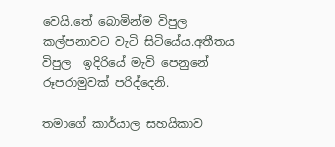වෙයි.තේ බොමින්ම විපුල කල්පනාවට වැටි සිටියේය.අතීතය විපුල  ඉදිරියේ මැවි පෙනුනේ රූපරාමුවක් පරිද්දෙනි.

තමාගේ කාර්යාල සහයිකාව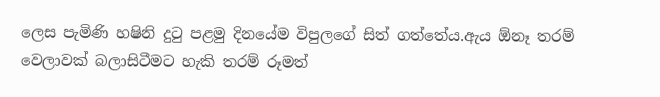ලෙස පැමිණි හෂිනි දුටු පළමු දිනයේම විපුලගේ සිත් ගත්තේය.ඇය ඕනෑ තරම් වෙලාවක් බලාසිටීමට හැකි තරම් රූමත්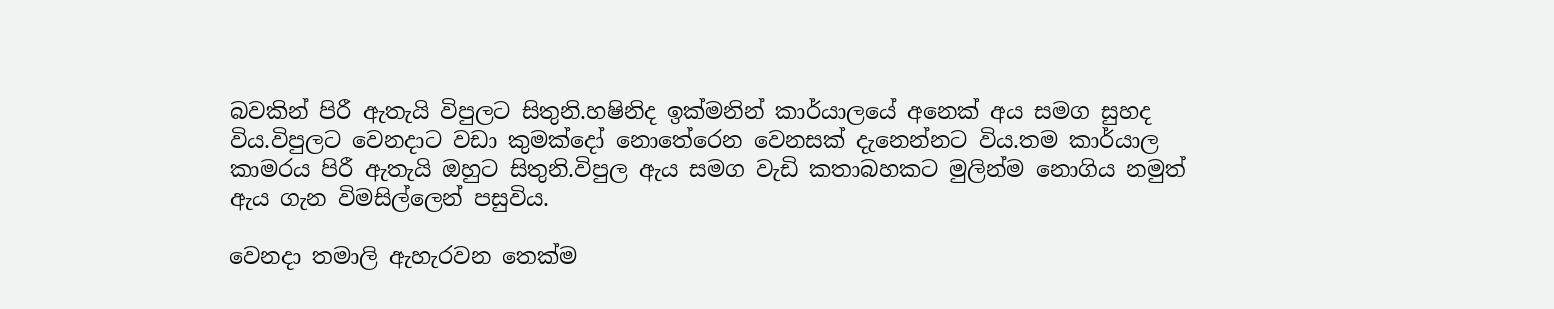බවකින් පිරී ඇතැයි විපුලට සිතුනි.හෂිනිද ඉක්මනින් කාර්යාලයේ අනෙක් අය සමග සුහද විය.විපුලට වෙනදාට වඩා කුමක්දෝ නොතේරෙන වෙනසක් දැනෙන්නට විය.තම කාර්යාල කාමරය පිරී ඇතැයි ඔහුට සිතුනි.විපුල ඇය සමග වැඩි කතාබහකට මුලින්ම නොගිය නමුත් ඇය ගැන විමසිල්ලෙන් පසුවිය.

වෙනදා තමාලි ඇහැරවන තෙක්ම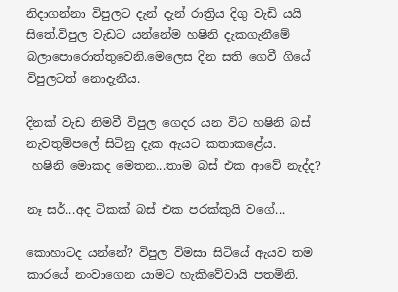නිදාගන්නා විපුලට දැන් දැන් රාත්‍රිය දිගු වැඩි යයි සිතේ.විපුල වැඩට යන්නේම හෂිනි දැකගැනීමේ බලාපොරොත්තුවෙනි.මෙලෙස දින සති ගෙවී ගියේ විපුලටත් නොදැනීය.

දිනක් වැඩ නිමවී විපුල ගෙදර යන විට හෂිනි බස් නැවතුම්පලේ සිටිනු දැක ඇයට කතාකළේය.
 හෂිනි මොකද මෙතන...තාම බස් එක ආවේ නැද්ද?

නෑ සර්...අද ටිකක් බස් එක පරක්කුයි වගේ...

කොහාටද යන්නේ? විපුල විමසා සිටියේ ඇයව තම කාරයේ නංවාගෙන යාමට හැකිවේවායි පතමිනි.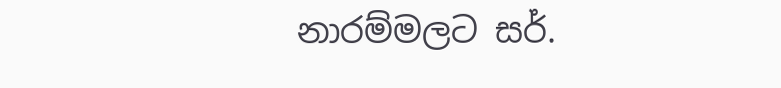නාරම්මලට සර්.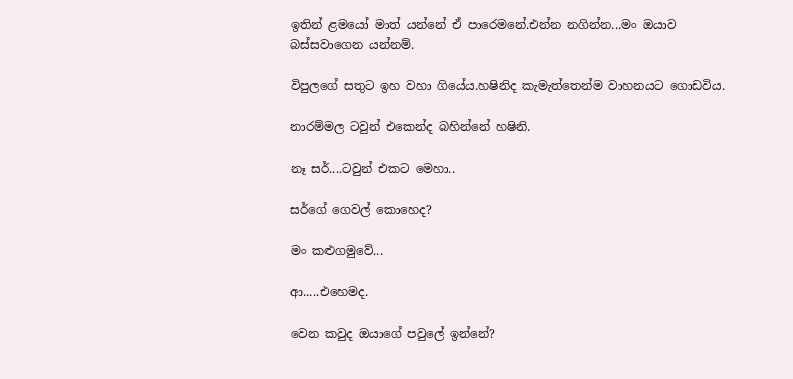ඉතින් ළමයෝ මාත් යන්නේ ඒ පාරෙමනේ.එන්න නගින්න...මං ඔයාව බස්සවාගෙන යන්නම්.

විපුලගේ සතුට ඉහ වහා ගියේය.හෂිනිද කැමැත්තෙන්ම වාහනයට ගොඩවිය.

නාරම්මල ටවුන් එකෙන්ද බහින්නේ හෂිනි.

නෑ සර්....ටවුන් එකට මෙහා..

සර්ගේ ගෙවල් කොහෙද?

මං කළුගමුවේ...

ආ.....එහෙමද.

වෙන කවුද ඔයාගේ පවුලේ ඉන්නේ?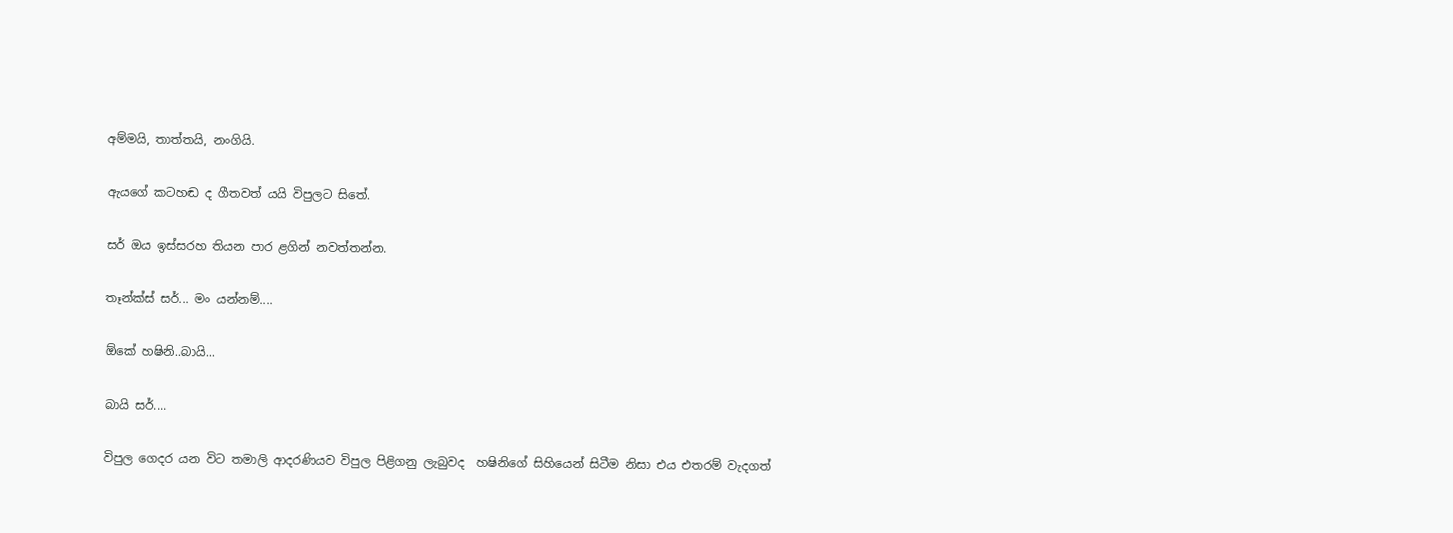අම්මයි, තාත්තයි, නංගියි.

ඇයගේ කටහඬ ද ගීතවත් යයි විපුලට සිතේ.

සර් ඔය ඉස්සරහ තියන පාර ළගින් නවත්තන්න.

තෑන්ක්ස් සර්... මං යන්නම්....

ඕකේ හෂිනි..බායි...

බායි සර්....

විපුල ගෙදර යන විට තමාලි ආදරණියව විපුල පිළිගනු ලැබුවද  හෂිනිගේ සිහියෙන් සිටීම නිසා එය එතරම් වැදගත්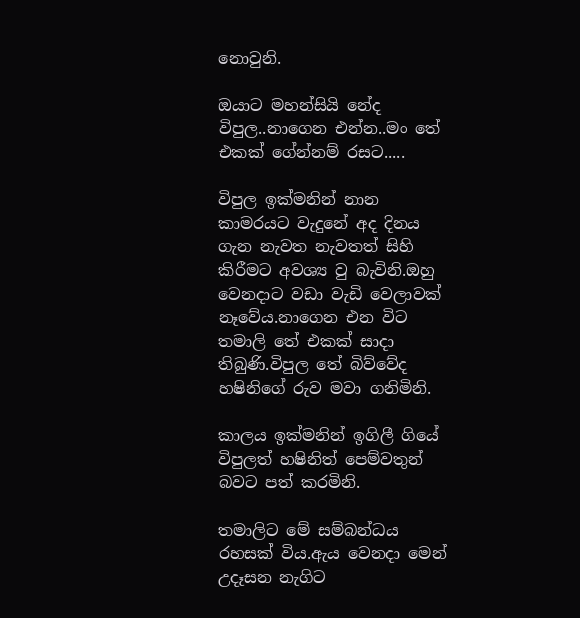නොවුනි.

ඔයාට මහන්සියි නේද විපුල..නාගෙන එන්න..මං තේ එකක් ගේන්නම් රසට.....

විපුල ඉක්මනින් නාන කාමරයට වැදුනේ අද දිනය ගැන නැවත නැවතත් සිහි කිරීමට අවශ්‍ය වු බැවිනි.ඔහු වෙනදාට වඩා වැඩි වෙලාවක් නෑවේය.නාගෙන එන විට තමාලි තේ එකක් සාදා තිබුණි.විපුල තේ බිව්වේද හෂිනිගේ රුව මවා ගනිමිනි.

කාලය ඉක්මනින් ඉගිලී ගියේ විපුලත් හෂිනිත් පෙම්වතුන් බවට පත් කරමිනි.

තමාලිට මේ සම්බන්ධය රහසක් විය.ඇය වෙනදා මෙන් උදෑසන නැගිට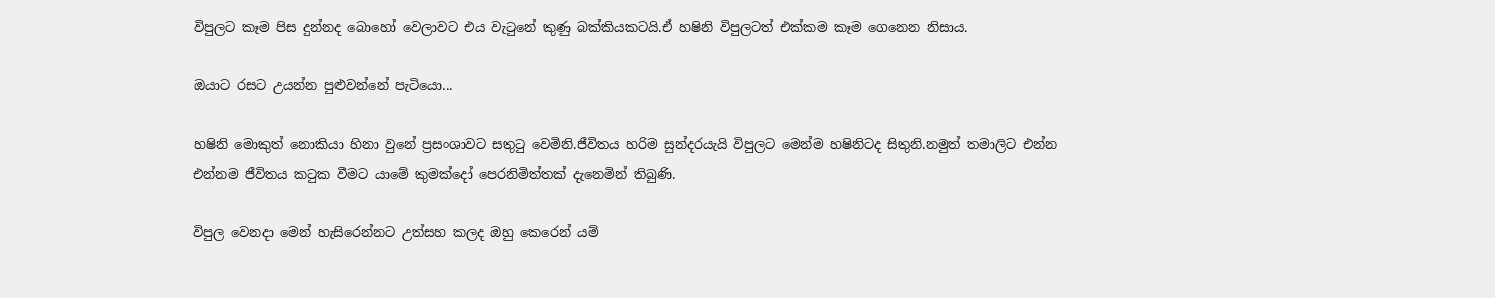විපුලට කෑම පිස දුන්නද බොහෝ වෙලාවට එය වැටුනේ කුණු බක්කියකටයි.ඒ හෂිනි විපුලටත් එක්කම කෑම ගෙනෙන නිසාය.

ඔයාට රසට උයන්න පුළුවන්නේ පැටියො...

හෂිනි මොකුත් නොකියා හිනා වුනේ ප්‍රසංශාවට සතුටු වෙමිනි.ජීවිතය හරිම සුන්දරයැයි විපුලට මෙන්ම හෂිනිටද සිතුනි.නමුත් තමාලිට එන්න එන්නම ජීවිතය කටුක වීමට යාමේ කුමක්දෝ පෙරනිමිත්තක් දැනෙමින් තිබුණි.

විපුල වෙනදා මෙන් හැසිරෙන්නට උත්සහ කලද ඔහු කෙරෙන් යම්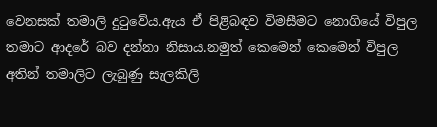වෙනසක් තමාලි දුටුවේය.ඇය ඒ පිළිබඳව විමසීමට නොගියේ විපුල තමාට ආදරේ බව දන්නා නිසාය.නමුත් කෙමෙන් කෙමෙන් විපුල අතින් තමාලිට ලැබුණු සැලකිලි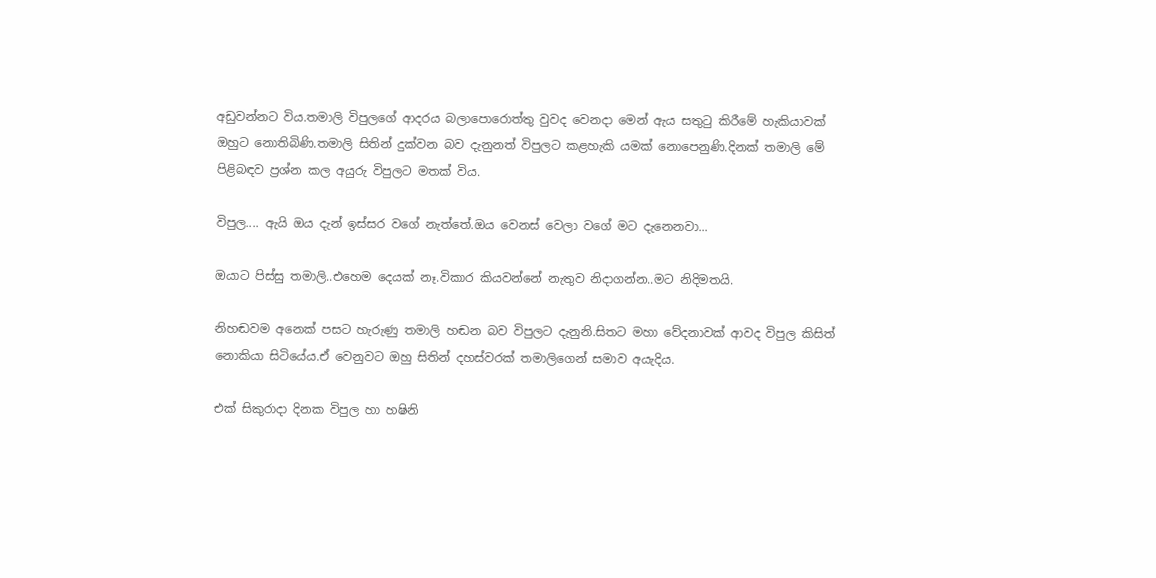අඩුවන්නට විය.තමාලි විපුලගේ ආදරය බලාපොරොත්තු වුවද වෙනදා මෙන් ඇය සතුටු කිරීමේ හැකියාවක් ඔහුට නොතිබිණි.තමාලි සිතින් දුක්වන බව දැනුනත් විපුලට කළහැකි යමක් නොපෙනුණි.දිනක් තමාලි මේ පිළිබඳව ප්‍රශ්න කල අයුරු විපුලට මතක් විය.

විපුල.... ඇයි ඔය දැන් ඉස්සර වගේ නැත්තේ.ඔය වෙනස් වෙලා වගේ මට දැනෙනවා...

ඔයාට පිස්සු තමාලි..එහෙම දෙයක් නෑ.විකාර කියවන්නේ නැතුව නිදාගන්න..මට නිදිමතයි.

නිහඬවම අනෙක් පසට හැරුණු තමාලි හඬන බව විපුලට දැනුනි.සිතට මහා වේදනාවක් ආවද විපුල කිසිත් නොකියා සිටියේය.ඒ වෙනුවට ඔහු සිතින් දහස්වරක් තමාලිගෙන් සමාව අයැදිය.

එක් සිකුරාදා දිනක විපුල හා හෂිනි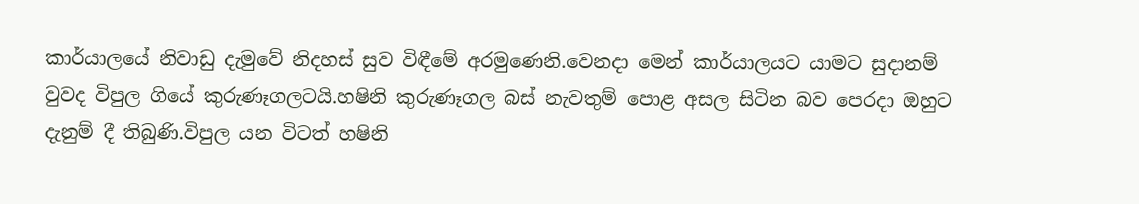කාර්යාලයේ නිවාඩු දැමුවේ නිදහස් සුව විඳීමේ අරමුණෙනි.වෙනදා මෙන් කාර්යාලයට යාමට සුදානම් වුවද විපුල ගියේ කුරුණෑගලටයි.හෂිනි කුරුණෑගල බස් නැවතුම් පොළ අසල සිටින බව පෙරදා ඔහුට දැනුම් දී තිබුණි.විපුල යන විටත් හෂිනි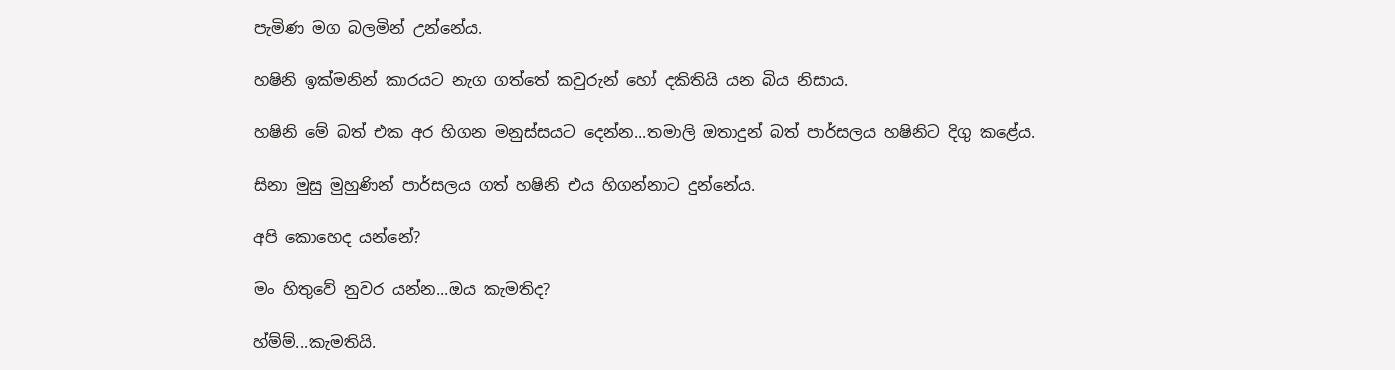පැමිණ මග බලමින් උන්නේය.

හෂිනි ඉක්මනින් කාරයට නැග ගත්තේ කවුරුන් හෝ දකිතියි යන බිය නිසාය.

හෂිනි මේ බත් එක අර හිගන මනුස්සයට දෙන්න...තමාලි ඔතාදුන් බත් පාර්සලය හෂිනිට දිගු කළේය.

සිනා මුසු මුහුණින් පාර්සලය ගත් හෂිනි එය හිගන්නාට දුන්නේය.

අපි කොහෙද යන්නේ?

මං හිතුවේ නුවර යන්න...ඔය කැමතිද?

හ්ම්ම්...කැමතියි.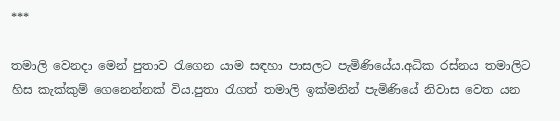***

තමාලි වෙනදා මෙන් පුතාව රැගෙන යාම සඳහා පාසලට පැමිණියේය.අධික රස්නය තමාලිට හිස කැක්කුම් ගෙනෙන්නක් විය.පුතා රැගත් තමාලි ඉක්මනින් පැමිණියේ නිවාස වෙත යන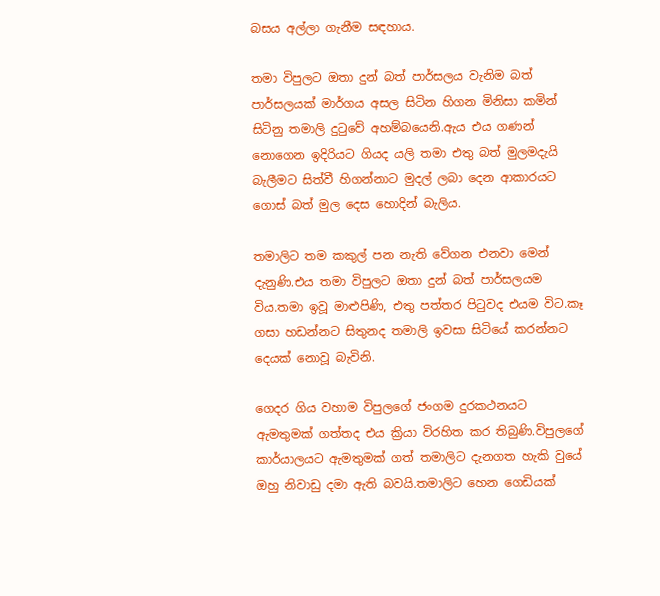බසය අල්ලා ගැනීම සඳහාය.

තමා විපුලට ඔතා දුන් බත් පාර්සලය වැනිම බත් පාර්සලයක් මාර්ගය අසල සිටින හිගන මිනිසා කමින් සිටිනු තමාලි දුටුවේ අහම්බයෙනි.ඇය එය ගණන් නොගෙන ඉදිරියට ගියද යලි තමා එතු බත් මුලමදැයි බැලීමට සිත්වී හිගන්නාට මුදල් ලබා දෙන ආකාරයට ගොස් බත් මුල දෙස හොදින් බැලිය.

තමාලිට තම කකුල් පන නැති වේගන එනවා මෙන් දැනුණි.එය තමා විපුලට ඔතා දුන් බත් පාර්සලයම විය.තමා ඉවූ මාළුපිණි, එතු පත්තර පිටුවද එයම විට.කෑ ගසා හඩන්නට සිතුනද තමාලි ඉවසා සිටියේ කරන්නට දෙයක් නොවූ බැවිනි.

ගෙදර ගිය වහාම විපුලගේ ජංගම දුරකථනයට ඇමතුමක් ගත්තද එය ක්‍රියා විරහිත කර තිබුණි.විපුලගේ කාර්යාලයට ඇමතුමක් ගත් තමාලිට දැනගත හැකි වුයේ ඔහු නිවාඩු දමා ඇති බවයි.තමාලිට හෙන ගෙඩියක්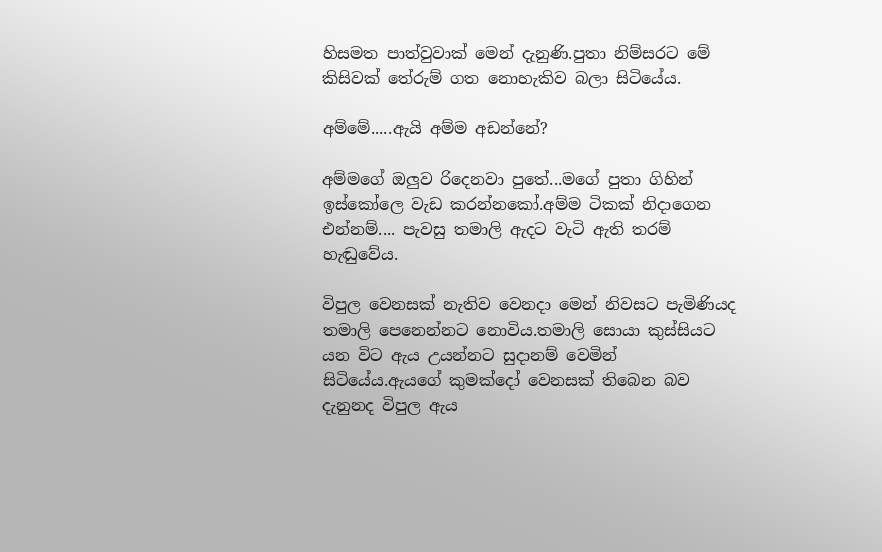හිසමත පාත්වුවාක් මෙන් දැනුණි.පුතා නිම්සරට මේ කිසිවක් තේරුම් ගත නොහැකිව බලා සිටියේය.

අම්මේ.....ඇයි අම්ම අඩන්නේ?

අම්මගේ ඔලුව රිදෙනවා පුතේ...මගේ පුතා ගිහින් ඉස්කෝලෙ වැඩ කරන්නකෝ.අම්ම ටිකක් නිදාගෙන එන්නම්.... පැවසු තමාලි ඇදට වැටි ඇති තරම් හැඬුවේය.

විපුල වෙනසක් නැතිව වෙනදා මෙන් නිවසට පැමිණියද තමාලි පෙනෙන්නට නොවිය.තමාලි සොයා කුස්සියට යන විට ඇය උයන්නට සුදානම් වෙමින් සිටියේය.ඇයගේ කුමක්දෝ වෙනසක් තිබෙන බව දැනුනද විපුල ඇය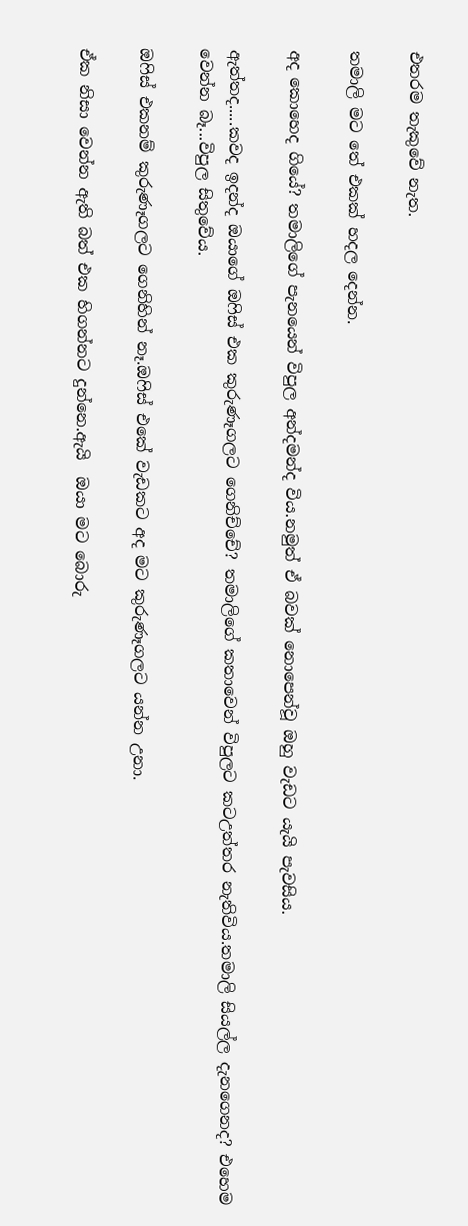එතරම තැකුවේ නැත.

තමාලි මට තේ එකක් හදල දෙන්න.

අද කොහෙද ගියේ? තමාලිගේ පැනයෙන් විපුල අන්දමන්ද විය.නමුත් ඒ බවක් නොපෙන්වූ ඔහු වැඩට යැයි පැවසිය.

ඇත්තද.....කවද ඉදන්ද ඔයාගේ ඔෆිස් එක කුරුණෑගලට ගෙනිච්චේ? තමාලිගේ කතාවෙන් විපුලට කටඋත්තර නැතිවිය.තමාලි සියල්ල දැනගෙනද? එහෙම වෙන්න බෑ...විපුල සිතුවේය.

ඔෆිස් එකනම් කුරුණෑගලට ගෙනිහින් නෑ.ඔෆිස් එකේ වැඩකට අද මට කුරුණෑගලට යන්න උනා.

ඒක නිසා වෙන්න ඇති බත් එක හිගන්නට දුන්නෙ.ඇයි  ඔයා මට බොරු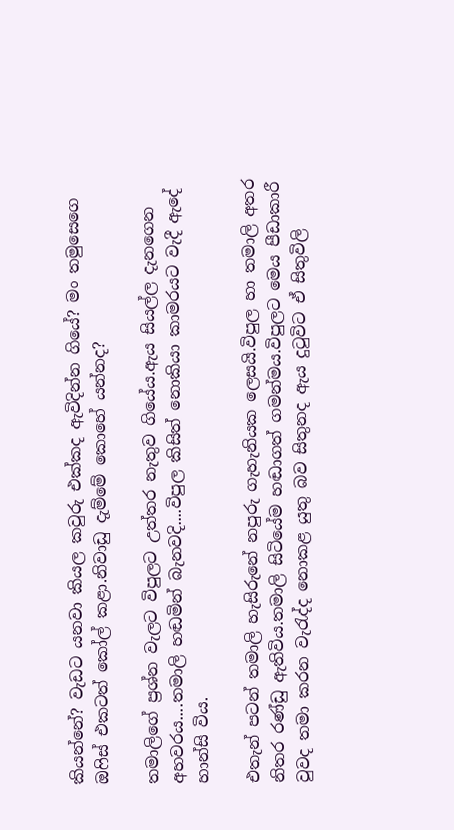කියන්නේ? වැඩට යනවා කියල කවුරු එක්කද ඇවිදින්න ගියේ? මං තමුසෙගෙ ඔෆිස් එකටත් කෝල් කළා.නිවාඩු දැම්මේ කොහේ යන්නද?

තමාලිගේ ප්‍රශ්න වැලට විපුලට උත්තර නැතුව ගියේය.ඇය සියල්ල දැනගෙන අහවරය....තමාලි හඬමින් බැනවදි....විපුල කිසිත් නොකියා කාමරයට වැදී ඇදේ හාන්සි විය.

එතැන් පටන් තමාලි හැසිරුනේ නපුරු ගැහැනියක ලෙසයි.විපුල හා තමාලි අතර නිතර රණ්ඩු ඇතිවිය.තමාලි සිටියේම හඬාගත් ගමන්මය.විපුලට මෙය පීඩාකාරී වුවද තමා කරන වැරැද්ද නොකළ යුතු බව සිතුනද ඇය දුටුවිට ඒ සිතුවිලි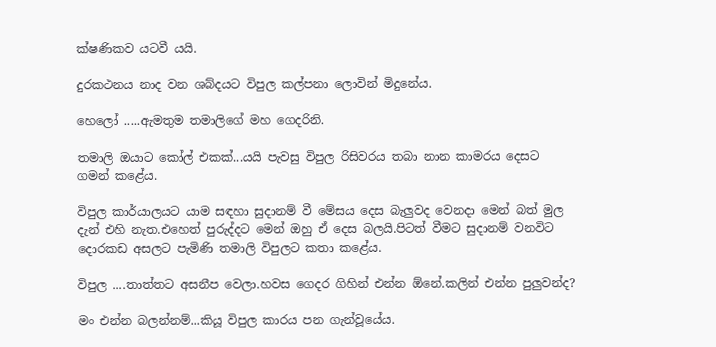ක්ෂණිකව යටවී යයි.

දුරකථනය නාද වන ශබ්දයට විපුල කල්පනා ලොවින් මිදුනේය.

හෙලෝ .....ඇමතුම තමාලිගේ මහ ගෙදරිනි.

තමාලි ඔයාට කෝල් එකක්...යයි පැවසු විපුල රිසිවරය තබා නාන කාමරය දෙසට ගමන් කළේය.

විපුල කාර්යාලයට යාම සඳහා සුදානම් වී මේසය දෙස බැලුවද වෙනදා මෙන් බත් මුල දැන් එහි නැත.එහෙත් පුරුද්දට මෙන් ඔහු ඒ දෙස බලයි.පිටත් වීමට සුදානම් වනවිට දොරකඩ අසලට පැමිණි තමාලි විපුලට කතා කළේය.

විපුල ....තාත්තට අසනීප වෙලා.හවස ගෙදර ගිහින් එන්න ඕනේ.කලින් එන්න පුලුවන්ද?

මං එන්න බලන්නම්...කියූ විපුල කාරය පන ගැන්වූයේය.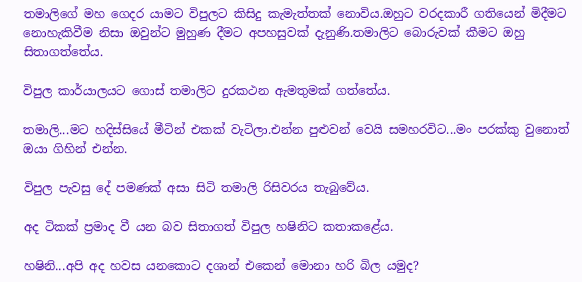තමාලිගේ මහ ගෙදර යාමට විපුලට කිසිදු කැමැත්තක් නොවිය.ඔහුට වරදකාරී ගතියෙන් මිදීමට නොහැකිවීම නිසා ඔවුන්ට මුහුණ දීමට අපහසුවක් දැනුණි.තමාලිට බොරුවක් කීමට ඔහු සිතාගත්තේය.

විපුල කාර්යාලයට ගොස් තමාලිට දුරකථන ඇමතුමක් ගත්තේය.

තමාලි...මට හදිස්සියේ මීටින් එකක් වැටිලා.එන්න පුළුවන් වෙයි සමහරවිට...මං පරක්කු වුනොත් ඔයා ගිහින් එන්න.

විපුල පැවසු දේ පමණක් අසා සිටි තමාලි රිසිවරය තැබුවේය.

අද ටිකක් ප්‍රමාද වී යන බව සිතාගත් විපුල හෂිනිට කතාකළේය.

හෂිනි...අපි අද හවස යනකොට දශාන් එකෙන් මොනා හරි බිල යමුද?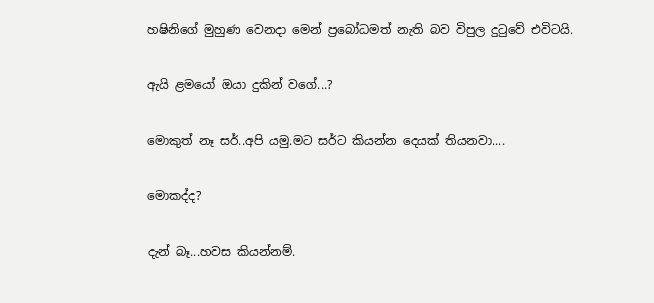හෂිනිගේ මුහුණ වෙනදා මෙන් ප්‍රබෝධමත් නැති බව විපුල දුටුවේ එවිටයි.

ඇයි ළමයෝ ඔයා දුකින් වගේ...?

මොකුත් නෑ සර්..අපි යමු.මට සර්ට කියන්න දෙයක් තියනවා....

මොකද්ද?

දැන් බෑ...හවස කියන්නම්.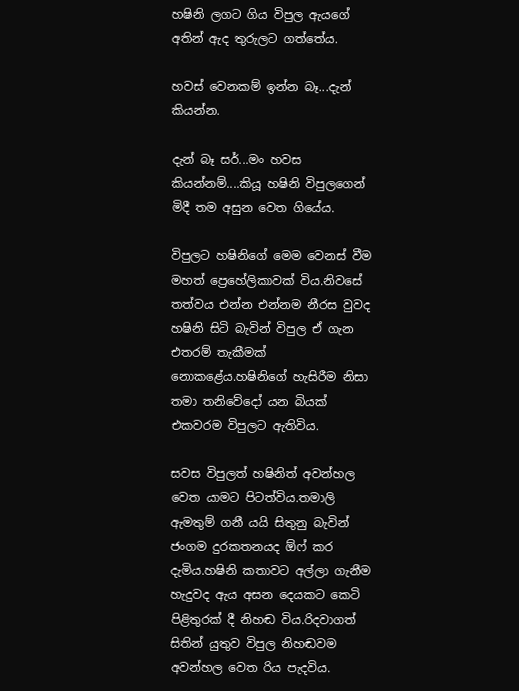හෂිනි ලගට ගිය විපුල ඇයගේ අතින් ඇද තුරුලට ගත්තේය.

හවස් වෙනකම් ඉන්න බෑ...දැන් කියන්න.

දැන් බෑ සර්...මං හවස කියන්නම්....කියූ හෂිනි විපුලගෙන් මිදී තම අසුන වෙත ගියේය.

විපුලට හෂිනිගේ මෙම වෙනස් වීම මහත් ප්‍රෙහේලිකාවක් විය.නිවසේ තත්වය එන්න එන්නම නීරස වුවද හෂිනි සිටි බැවින් විපුල ඒ ගැන එතරම් තැකීමක් නොකළේය.හෂිනිගේ හැසිරීම නිසා තමා තනිවේදෝ යන බියක් එකවරම විපුලට ඇතිවිය.

සවස විපුලත් හෂිනිත් අවන්හල වෙත යාමට පිටත්විය.තමාලි ඇමතුම් ගනී යයි සිතුනු බැවින් ජංගම දුරකතනයද ඕෆ් කර දැමිය.හෂිනි කතාවට අල්ලා ගැනීම හැදුවද ඇය අසන දෙයකට කෙටි පිළිතුරක් දී නිහඬ විය.රිදවාගත් සිතින් යුතුව විපුල නිහඬවම අවන්හල වෙත රිය පැදවිය.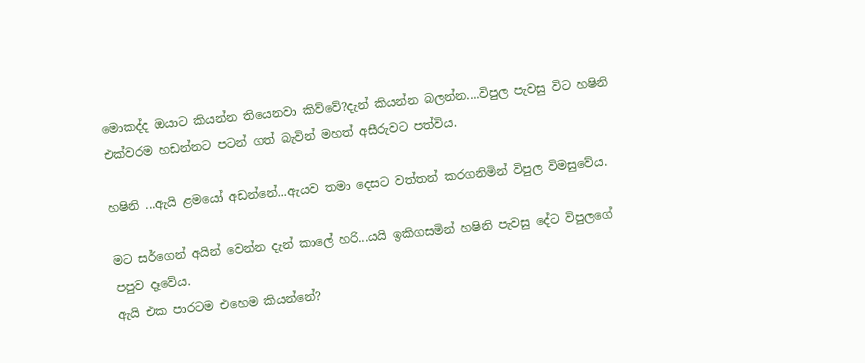මොකද්ද ඔයාට කියන්න තියෙනවා කිව්වේ?දැන් කියන්න බලන්න....විපුල පැවසු විට හෂිනි එක්වරම හඩන්නට පටන් ගත් බැවින් මහත් අසීරුවට පත්විය.

හෂිනි ...ඇයි ළමයෝ අඩන්නේ...ඇයව තමා දෙසට වත්තන් කරගනිමින් විපුල විමසුවේය.

මට සර්ගෙන් අයින් වෙන්න දැන් කාලේ හරි...යයි ඉකිගසමින් හෂිනි පැවසු දේට විපුලගේ පපුව දෑවේය.
ඇයි එක පාරටම එහෙම කියන්නේ?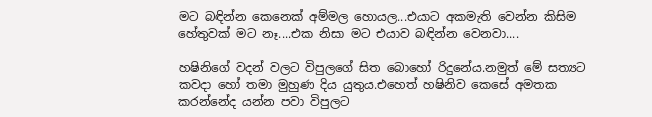මට බඳින්න කෙනෙක් අම්මල හොයල...එයාට අකමැති වෙන්න කිසිම හේතුවක් මට නෑ....එක නිසා මට එයාව බඳින්න වෙනවා....

හෂිනිගේ වදන් වලට විපුලගේ සිත බොහෝ රිදුනේය.නමුත් මේ සත්‍යට කවදා හෝ තමා මුහුණ දිය යුතුය.එහෙත් හෂිනිව කෙසේ අමතක කරන්නේද යන්න පවා විපුලට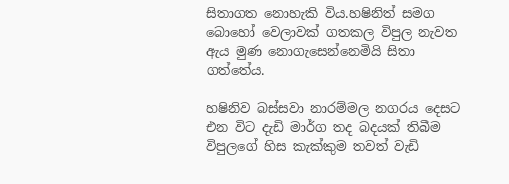සිතාගත නොහැකි විය.හෂිනිත් සමග බොහෝ වෙලාවක් ගතකල විපුල නැවත ඇය මුණ නොගැසෙන්නෙමියි සිතා ගත්තේය.

හෂිනිව බස්සවා නාරම්මල නගරය දෙසට එන විට දැඩි මාර්ග තද බදයක් තිබීම විපුලගේ හිස කැක්කුම තවත් වැඩි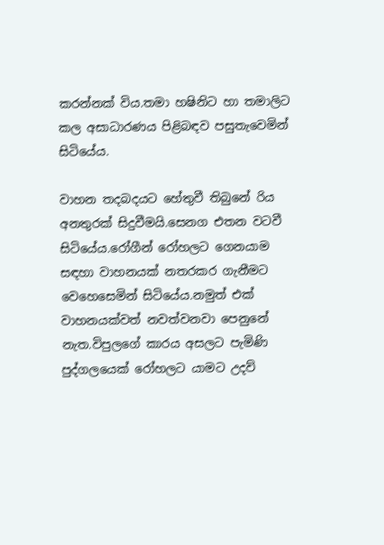කරන්නක් විය.තමා හෂිනිට හා තමාලිට කල අසාධාරණය පිළිබඳව පසුතැවෙමින් සිටියේය.

වාහන තදබදයට හේතුවී තිබුනේ රිය අනතුරක් සිදුවීමයි.සෙනග එතන වටවී සිටියේය.රෝගීන් රෝහලට ගෙනයාම සඳහා වාහනයක් නතරකර ගැනීමට වෙහෙසෙමින් සිටියේය.නමුත් එක් වාහනයක්වත් නවත්වනවා පෙනුනේ නැත.විපුලගේ කාරය අසලට පැමිණි පුද්ගලයෙක් රෝහලට යාමට උදව්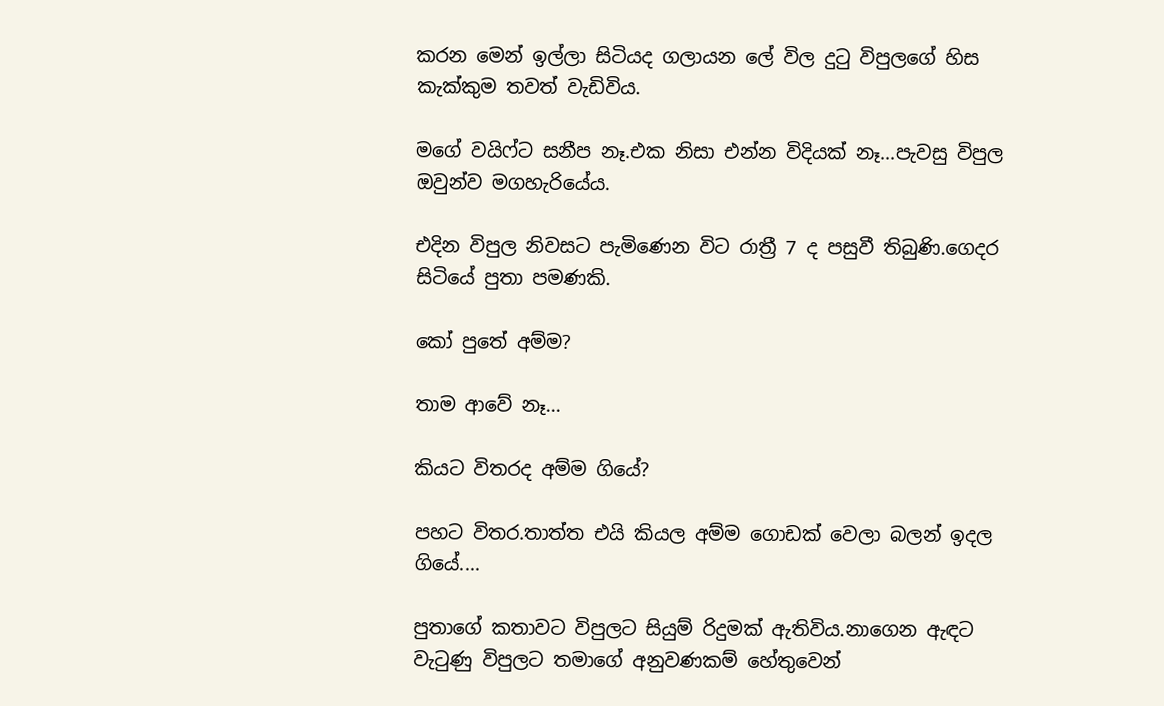කරන මෙන් ඉල්ලා සිටියද ගලායන ලේ විල දුටු විපුලගේ හිස කැක්කුම තවත් වැඩිවිය.

මගේ වයිෆ්ට සනීප නෑ.එක නිසා එන්න විදියක් නෑ...පැවසු විපුල ඔවුන්ව මගහැරියේය.

එදින විපුල නිවසට පැමිණෙන විට රාත්‍රී 7 ද පසුවී තිබුණි.ගෙදර සිටියේ පුතා පමණකි.

කෝ පුතේ අම්ම?

තාම ආවේ නෑ...

කියට විතරද අම්ම ගියේ?

පහට විතර.තාත්ත එයි කියල අම්ම ගොඩක් වෙලා බලන් ඉදල ගියේ....

පුතාගේ කතාවට විපුලට සියුම් රිදුමක් ඇතිවිය.නාගෙන ඇඳට වැටුණු විපුලට තමාගේ අනුවණකම් හේතුවෙන්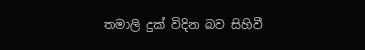තමාලි දුක් විදින බව සිහිවී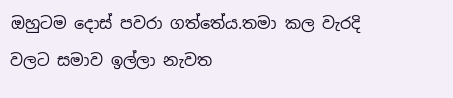ඔහුටම දොස් පවරා ගත්තේය.තමා කල වැරදි වලට සමාව ඉල්ලා නැවත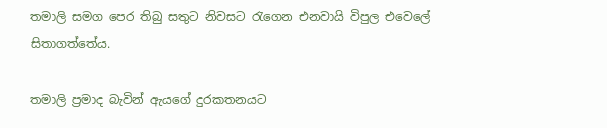තමාලි සමග පෙර තිබු සතුට නිවසට රැගෙන එනවායි විපුල එවෙලේ සිතාගත්තේය.

තමාලි ප්‍රමාද බැවින් ඇයගේ දුරකතනයට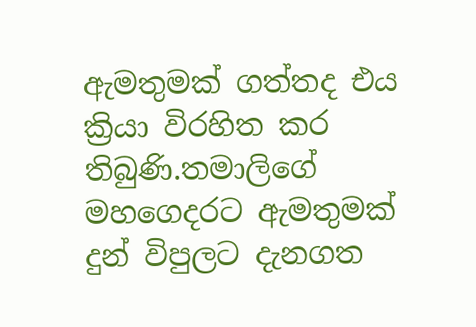ඇමතුමක් ගත්තද එය ක්‍රියා විරහිත කර තිබුණි.තමාලිගේ මහගෙදරට ඇමතුමක් දුන් විපුලට දැනගත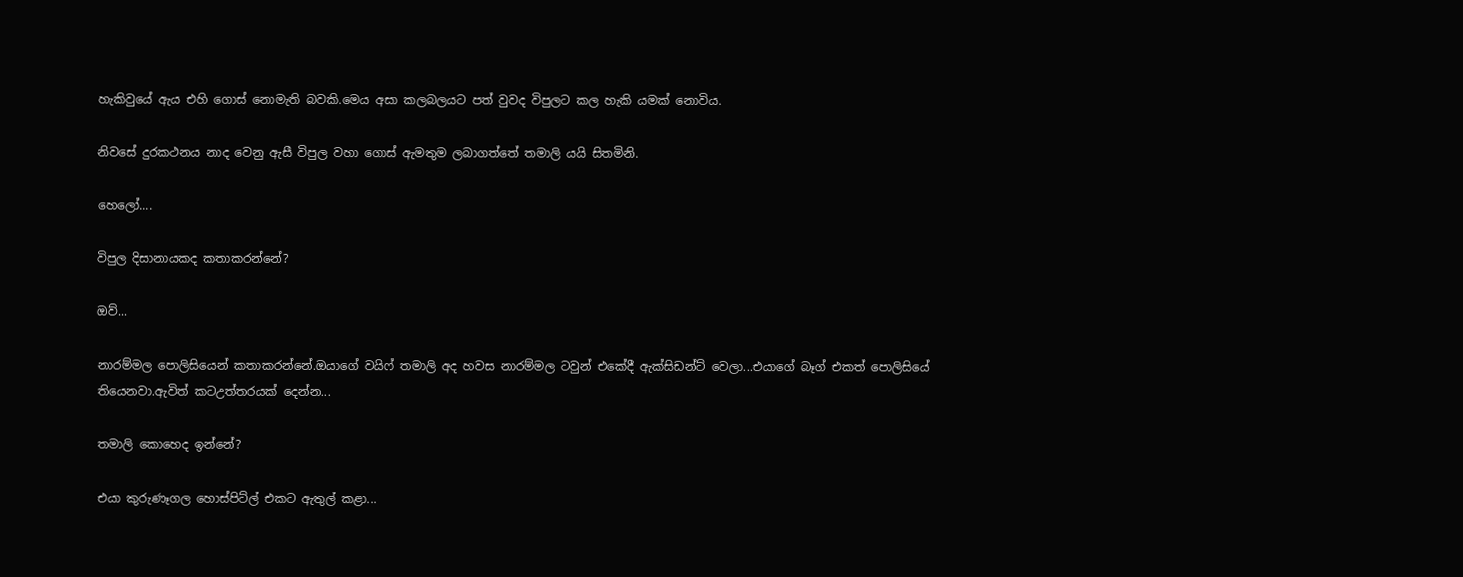හැකිවුයේ ඇය එහි ගොස් නොමැති බවකි.මෙය අසා කලබලයට පත් වුවද විපුලට කල හැකි යමක් නොවිය.

නිවසේ දුරකථනය නාද වෙනු ඇසී විපුල වහා ගොස් ඇමතුම ලබාගත්තේ තමාලි යයි සිතමිනි.

හෙලෝ....

විපුල දිසානායකද කතාකරන්නේ?

ඔව්...

නාරම්මල පොලිසියෙන් කතාකරන්නේ.ඔයාගේ වයිෆ් තමාලි අද හවස නාරම්මල ටවුන් එකේදී ඇක්සිඩන්ට් වෙලා...එයාගේ බෑග් එකත් පොලිසියේ තියෙනවා.ඇවිත් කටඋත්තරයක් දෙන්න...

තමාලි කොහෙද ඉන්නේ?

එයා කුරුණෑගල හොස්පිට්ල් එකට ඇතුල් කළා...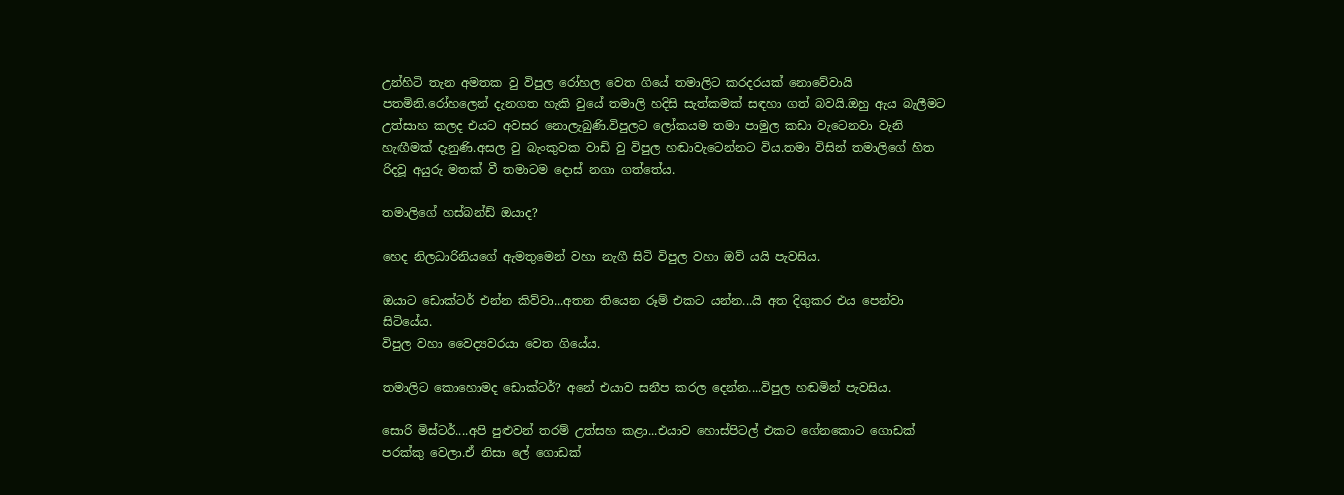උන්හිටි තැන අමතක වු විපුල රෝහල වෙත ගියේ තමාලිට කරදරයක් නොවේවායි පතමිනි.රෝහලෙන් දැනගත හැකි වුයේ තමාලි හදිසි සැත්කමක් සඳහා ගත් බවයි.ඔහු ඇය බැලීමට උත්සාහ කලද එයට අවසර නොලැබුණි.විපුලට ලෝකයම තමා පාමුල කඩා වැටෙනවා වැනි හැඟීමක් දැනුණි.අසල වු බැංකුවක වාඩි වු විපුල හඬාවැටෙන්නට විය.තමා විසින් තමාලිගේ හිත රිදවූ අයුරු මතක් වී තමාටම දොස් නගා ගත්තේය.

තමාලිගේ හස්බන්ඩ් ඔයාද?

හෙද නිලධාරිනියගේ ඇමතුමෙන් වහා නැගී සිටි විපුල වහා ඔව් යයි පැවසිය.

ඔයාට ඩොක්ටර් එන්න කිව්වා...අතන තියෙන රූම් එකට යන්න...යි අත දිගුකර එය පෙන්වා සිටියේය.
විපුල වහා වෛද්‍යවරයා වෙත ගියේය.

තමාලිට කොහොමද ඩොක්ටර්? අනේ එයාව සනීප කරල දෙන්න....විපුල හඬමින් පැවසිය.

සොරි මිස්ටර්....අපි පුළුවන් තරම් උත්සහ කළා...එයාව හොස්පිටල් එකට ගේනකොට ගොඩක් පරක්කු වෙලා.ඒ නිසා ලේ ගොඩක්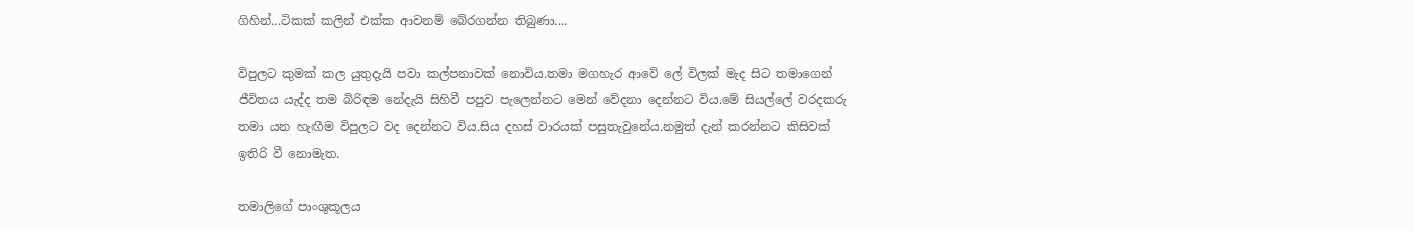ගිහින්...ටිකක් කලින් එක්ක ආවනම් බේරගන්න තිබුණා....

විපුලට කුමක් කල යුතුදැයි පවා කල්පනාවක් නොවිය.තමා මගහැර ආවේ ලේ විලක් මැද සිට තමාගෙන් ජීවිතය යැද්ද තම බිරිඳම නේදැයි සිහිවී පපුව පැලෙන්නට මෙන් වේදනා දෙන්නට විය.මේ සියල්ලේ වරදකරු තමා යන හැඟීම විපුලට වද දෙන්නට විය.සිය දහස් වාරයක් පසුතැවුනේය.නමුත් දැන් කරන්නට කිසිවක් ඉතිරි වී නොමැත.

තමාලිගේ පාංශුකූලය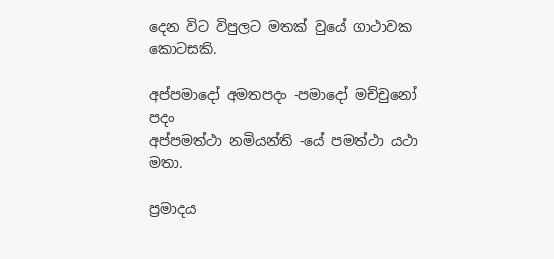දෙන විට විපුලට මතක් වුයේ ගාථාවක කොටසකි.

අප්පමාදෝ අමතපදං -පමාදෝ මච්චුනෝ පදං
අප්පමත්ථා නමියන්ති -යේ පමත්ථා යථා මතා.

ප්‍රමාදය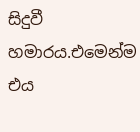සිදුවී හමාරය.එමෙන්ම එය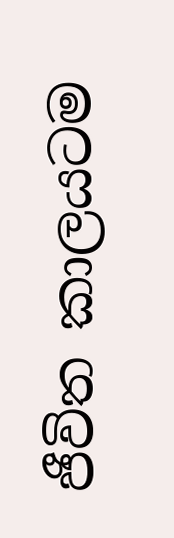ජීවිත කාලයටම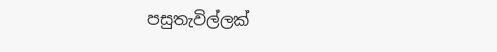පසුතැවිල්ලක්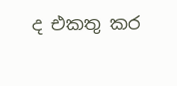ද එකතු කර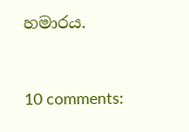හමාරය.



10 comments: